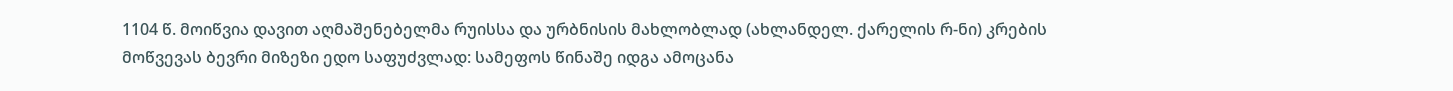1104 წ. მოიწვია დავით აღმაშენებელმა რუისსა და ურბნისის მახლობლად (ახლანდელ. ქარელის რ-ნი) კრების მოწვევას ბევრი მიზეზი ედო საფუძვლად: სამეფოს წინაშე იდგა ამოცანა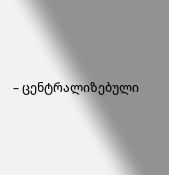– ცენტრალიზებული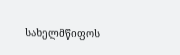სახელმწიფოს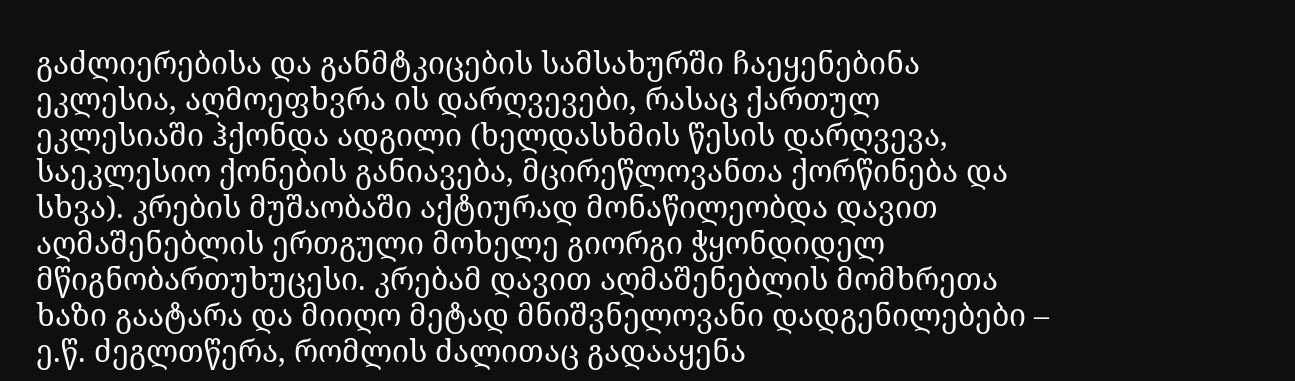გაძლიერებისა და განმტკიცების სამსახურში ჩაეყენებინა ეკლესია, აღმოეფხვრა ის დარღვევები, რასაც ქართულ ეკლესიაში ჰქონდა ადგილი (ხელდასხმის წესის დარღვევა, საეკლესიო ქონების განიავება, მცირეწლოვანთა ქორწინება და სხვა). კრების მუშაობაში აქტიურად მონაწილეობდა დავით აღმაშენებლის ერთგული მოხელე გიორგი ჭყონდიდელ მწიგნობართუხუცესი. კრებამ დავით აღმაშენებლის მომხრეთა ხაზი გაატარა და მიიღო მეტად მნიშვნელოვანი დადგენილებები – ე.წ. ძეგლთწერა, რომლის ძალითაც გადააყენა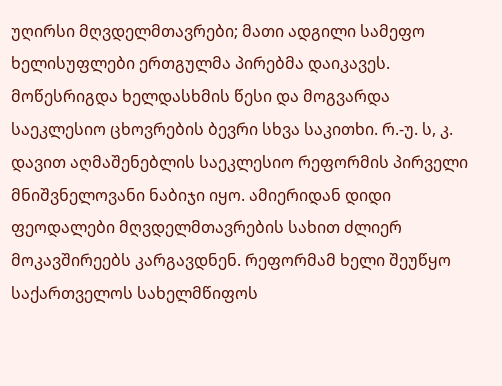უღირსი მღვდელმთავრები; მათი ადგილი სამეფო ხელისუფლები ერთგულმა პირებმა დაიკავეს. მოწესრიგდა ხელდასხმის წესი და მოგვარდა საეკლესიო ცხოვრების ბევრი სხვა საკითხი. რ.-უ. ს, კ. დავით აღმაშენებლის საეკლესიო რეფორმის პირველი მნიშვნელოვანი ნაბიჯი იყო. ამიერიდან დიდი ფეოდალები მღვდელმთავრების სახით ძლიერ მოკავშირეებს კარგავდნენ. რეფორმამ ხელი შეუწყო საქართველოს სახელმწიფოს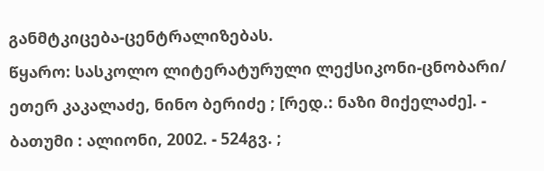განმტკიცება-ცენტრალიზებას.
წყარო: სასკოლო ლიტერატურული ლექსიკონი-ცნობარი/ ეთერ კაკალაძე, ნინო ბერიძე ; [რედ.: ნაზი მიქელაძე]. - ბათუმი : ალიონი, 2002. - 524გვ. ;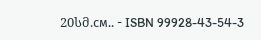20სმ.см.. - ISBN 99928-43-54-3